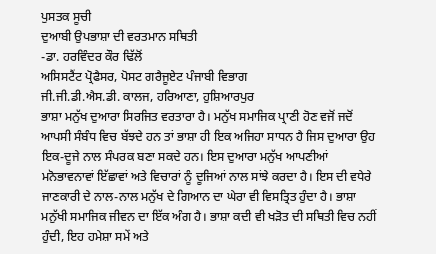ਪੁਸਤਕ ਸੂਚੀ
ਦੁਆਬੀ ਉਪਭਾਸ਼ਾ ਦੀ ਵਰਤਮਾਨ ਸਥਿਤੀ
-ਡਾ. ਹਰਵਿੰਦਰ ਕੌਰ ਢਿੱਲੋਂ
ਅਸਿਸਟੈਂਟ ਪ੍ਰੋਫੈਸਰ, ਪੋਸਟ ਗਰੈਜੂਏਟ ਪੰਜਾਬੀ ਵਿਭਾਗ
ਜੀ.ਜੀ.ਡੀ.ਐਸ.ਡੀ. ਕਾਲਜ, ਹਰਿਆਣਾ, ਹੁਸ਼ਿਆਰਪੁਰ
ਭਾਸ਼ਾ ਮਨੁੱਖ ਦੁਆਰਾ ਸਿਰਜਿਤ ਵਰਤਾਰਾ ਹੈ। ਮਨੁੱਖ ਸਮਾਜਿਕ ਪ੍ਰਾਣੀ ਹੋਣ ਵਜੋਂ ਜਦੋਂ ਆਪਸੀ ਸੰਬੰਧ ਵਿਚ ਬੱਝਦੇ ਹਨ ਤਾਂ ਭਾਸ਼ਾ ਹੀ ਇਕ ਅਜਿਹਾ ਸਾਧਨ ਹੈ ਜਿਸ ਦੁਆਰਾ ਉਹ ਇਕ-ਦੂਜੇ ਨਾਲ ਸੰਪਰਕ ਬਣਾ ਸਕਦੇ ਹਨ। ਇਸ ਦੁਆਰਾ ਮਨੁੱਖ ਆਪਣੀਆਂ ਮਨੋਭਾਵਨਾਵਾਂ ਇੱਛਾਵਾਂ ਅਤੇ ਵਿਚਾਰਾਂ ਨੂੰ ਦੂਜਿਆਂ ਨਾਲ ਸਾਂਝੇ ਕਰਦਾ ਹੈ। ਇਸ ਦੀ ਵਧੇਰੇ ਜਾਣਕਾਰੀ ਦੇ ਨਾਲ-ਨਾਲ ਮਨੁੱਖ ਦੇ ਗਿਆਨ ਦਾ ਘੇਰਾ ਵੀ ਵਿਸਤ੍ਰਿਤ ਹੁੰਦਾ ਹੈ। ਭਾਸ਼ਾ ਮਨੁੱਖੀ ਸਮਾਜਿਕ ਜੀਵਨ ਦਾ ਇੱਕ ਅੰਗ ਹੈ। ਭਾਸ਼ਾ ਕਦੀ ਵੀ ਖੜੋਤ ਦੀ ਸਥਿਤੀ ਵਿਚ ਨਹੀਂ ਹੁੰਦੀ, ਇਹ ਹਮੇਸ਼ਾ ਸਮੇਂ ਅਤੇ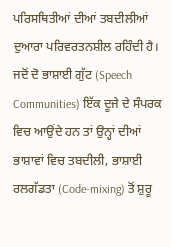ਪਰਿਸਥਿਤੀਆਂ ਦੀਆਂ ਤਬਦੀਲੀਆਂ ਦੁਆਰਾ ਪਰਿਵਰਤਨਸ਼ੀਲ ਰਹਿੰਦੀ ਹੈ।
ਜਦੋਂ ਦੋ ਭਾਸ਼ਾਈ ਗੁੱਟ (Speech Communities) ਇੱਕ ਦੂਜੇ ਦੇ ਸੰਪਰਕ ਵਿਚ ਆਉਂਦੇ ਹਨ ਤਾਂ ਉਨ੍ਹਾਂ ਦੀਆਂ ਭਾਸ਼ਾਵਾਂ ਵਿਚ ਤਬਦੀਲੀ, ਭਾਸ਼ਾਈ ਰਲਗੱਡਤਾ (Code-mixing) ਤੋਂ ਸ਼ੁਰੂ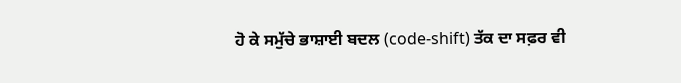ਹੋ ਕੇ ਸਮੁੱਚੇ ਭਾਸ਼ਾਈ ਬਦਲ (code-shift) ਤੱਕ ਦਾ ਸਫ਼ਰ ਵੀ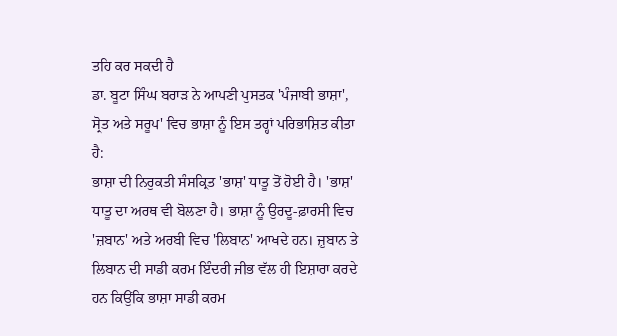ਤਹਿ ਕਰ ਸਕਦੀ ਹੈ
ਡਾ. ਬੂਟਾ ਸਿੰਘ ਬਰਾੜ ਨੇ ਆਪਣੀ ਪੁਸਤਕ 'ਪੰਜਾਬੀ ਭਾਸ਼ਾ', ਸ੍ਰੋਤ ਅਤੇ ਸਰੂਪ' ਵਿਚ ਭਾਸ਼ਾ ਨੂੰ ਇਸ ਤਰ੍ਹਾਂ ਪਰਿਭਾਸ਼ਿਤ ਕੀਤਾ ਹੈ:
ਭਾਸ਼ਾ ਦੀ ਨਿਰੁਕਤੀ ਸੰਸਕ੍ਰਿਤ 'ਭਾਸ਼' ਧਾਤੂ ਤੋਂ ਹੋਈ ਹੈ। 'ਭਾਸ਼' ਧਾਤੂ ਦਾ ਅਰਥ ਵੀ ਬੋਲਣਾ ਹੈ। ਭਾਸ਼ਾ ਨੂੰ ਉਰਦੂ-ਫ਼ਾਰਸੀ ਵਿਚ 'ਜ਼ਬਾਨ' ਅਤੇ ਅਰਬੀ ਵਿਚ 'ਲਿਬਾਨ' ਆਖਦੇ ਹਨ। ਜ਼ੁਬਾਨ ਤੇ ਲਿਬਾਨ ਦੀ ਸਾਡੀ ਕਰਮ ਇੰਦਰੀ ਜੀਭ ਵੱਲ ਹੀ ਇਸ਼ਾਰਾ ਕਰਦੇ ਹਨ ਕਿਉਂਕਿ ਭਾਸ਼ਾ ਸਾਡੀ ਕਰਮ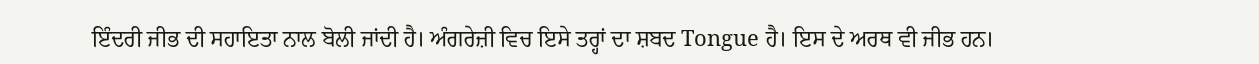ਇੰਦਰੀ ਜੀਭ ਦੀ ਸਹਾਇਤਾ ਨਾਲ ਬੋਲੀ ਜਾਂਦੀ ਹੈ। ਅੰਗਰੇਜ਼ੀ ਵਿਚ ਇਸੇ ਤਰ੍ਹਾਂ ਦਾ ਸ਼ਬਦ Tongue ਹੈ। ਇਸ ਦੇ ਅਰਥ ਵੀ ਜੀਭ ਹਨ।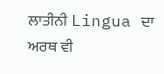ਲਾਤੀਨੀ Lingua ਦਾ ਅਰਥ ਵੀ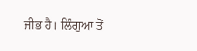ਜੀਭ ਹੈ। ਲਿੰਗੁਆ ਤੋਂ